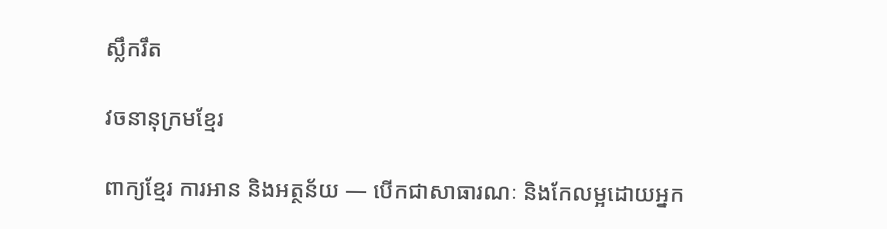ស្លឹករឹត

វចនានុក្រមខ្មែរ

ពាក្យខ្មែរ ការអាន និងអត្ថន័យ — បើកជាសាធារណៈ និងកែលម្អដោយអ្នក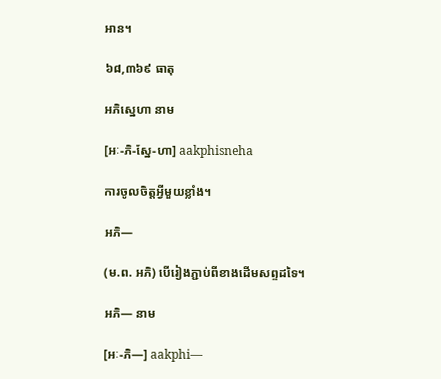អាន។

៦៨,៣៦៩ ធាតុ

អភិស្នេហា នាម

[អៈ-ភិ-ស្នែ-ហា] aakphisneha

ការចូលចិត្តអ្វីមួយខ្លាំង។

អភិ—

(ម.ព. អភិ) បើរៀងភ្ជាប់ពីខាងដើមសព្ទដទៃ។

អភិ— នាម

[អៈ-ភិ—] aakphi—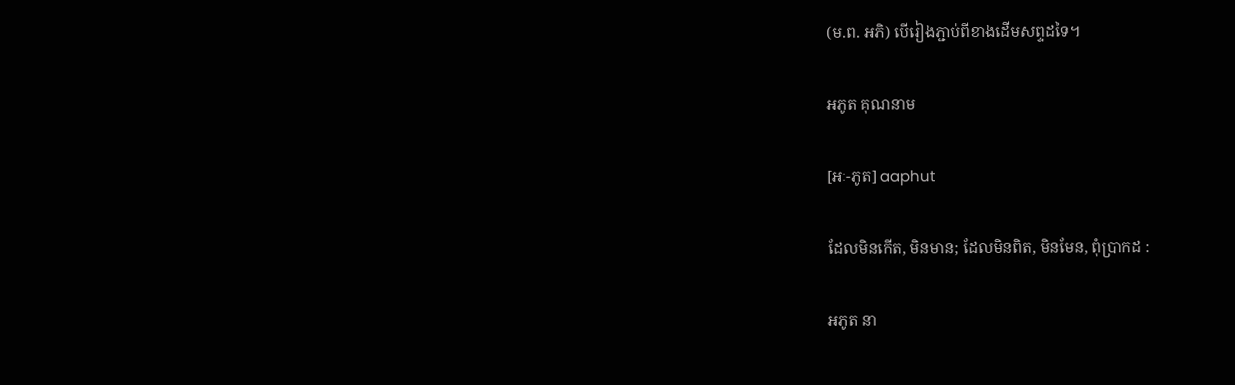(ម.ព. អភិ) បើរៀងភ្ជាប់ពីខាងដើមសព្ទដទៃ។

អភូត គុណនាម

[អៈ-ភូត] aaphut

ដែលមិនកើត, មិនមាន; ដែលមិនពិត, មិនមែន, ពុំប្រាកដ :

អភូត នា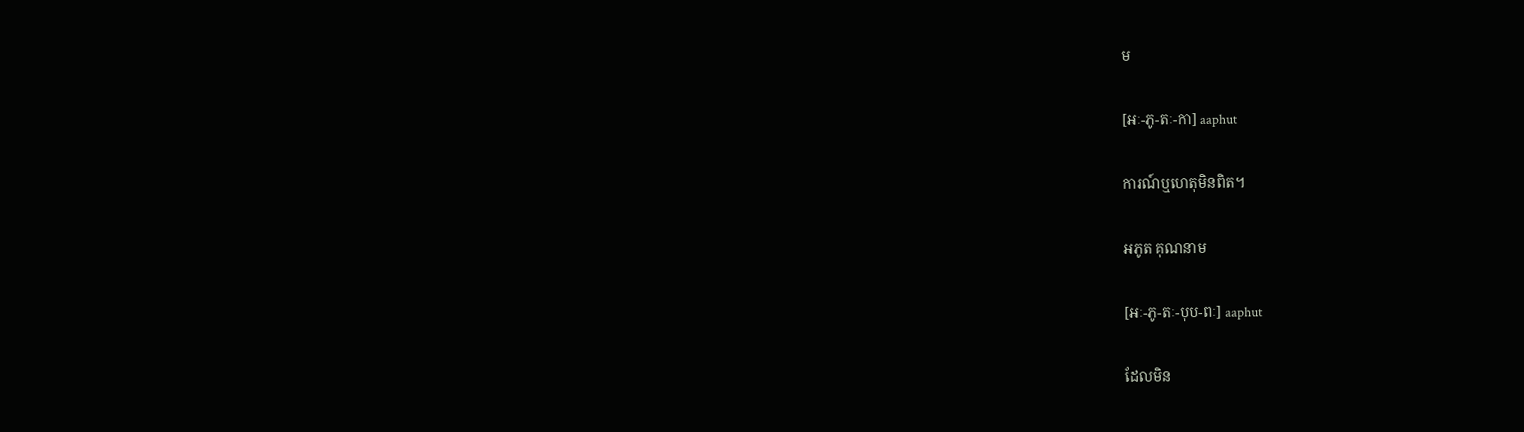ម

[អៈ-ភូ-តៈ-កា] aaphut

ការណ៍ឬហេតុមិនពិត។

អភូត គុណនាម

[អៈ-ភូ-តៈ-បុប-ពៈ] aaphut

ដែលមិន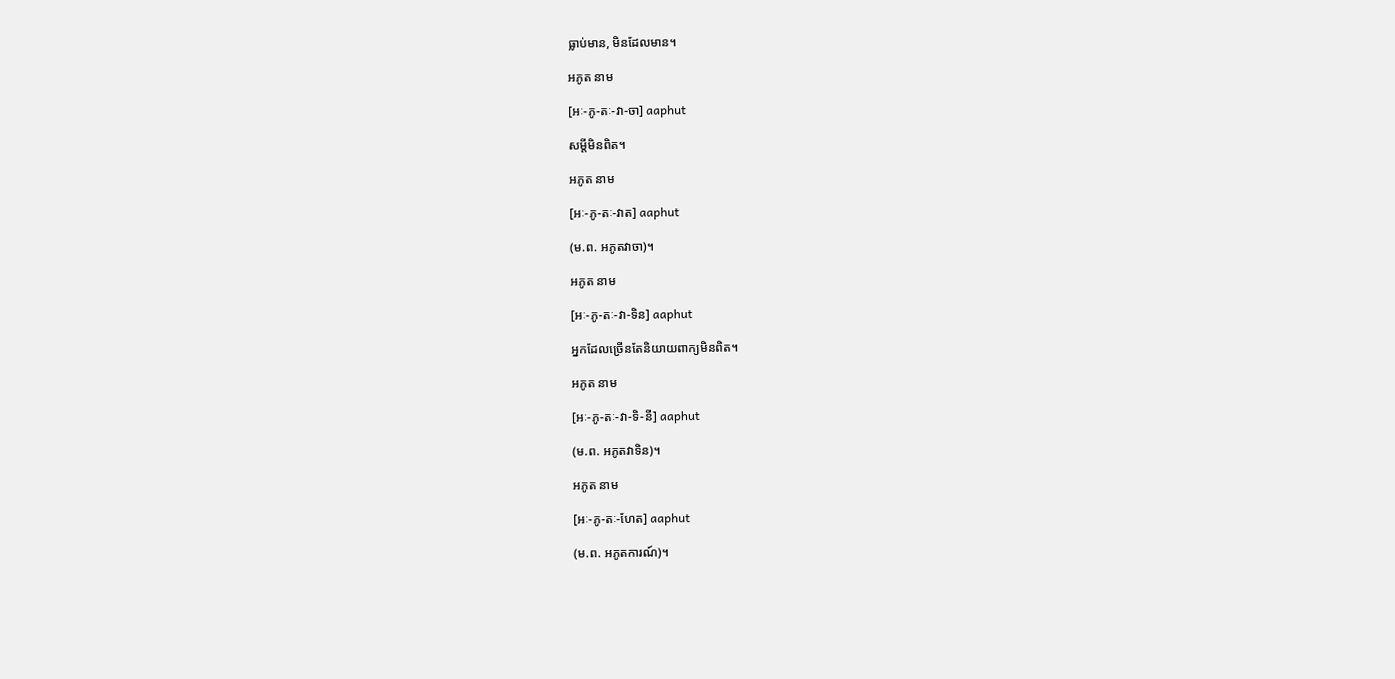ធ្លាប់មាន, មិនដែលមាន។

អភូត នាម

[អៈ-ភូ-តៈ-វា-ចា] aaphut

សម្ដីមិនពិត។

អភូត នាម

[អៈ-ភូ-តៈ-វាត] aaphut

(ម.ព. អភូតវាចា)។

អភូត នាម

[អៈ-ភូ-តៈ-វា-ទិន] aaphut

អ្នកដែលច្រើនតែនិយាយពាក្យមិនពិត។

អភូត នាម

[អៈ-ភូ-តៈ-វា-ទិ-នី] aaphut

(ម.ព. អភូតវាទិន)។

អភូត នាម

[អៈ-ភូ-តៈ-ហែត] aaphut

(ម.ព. អភូតការណ៍)។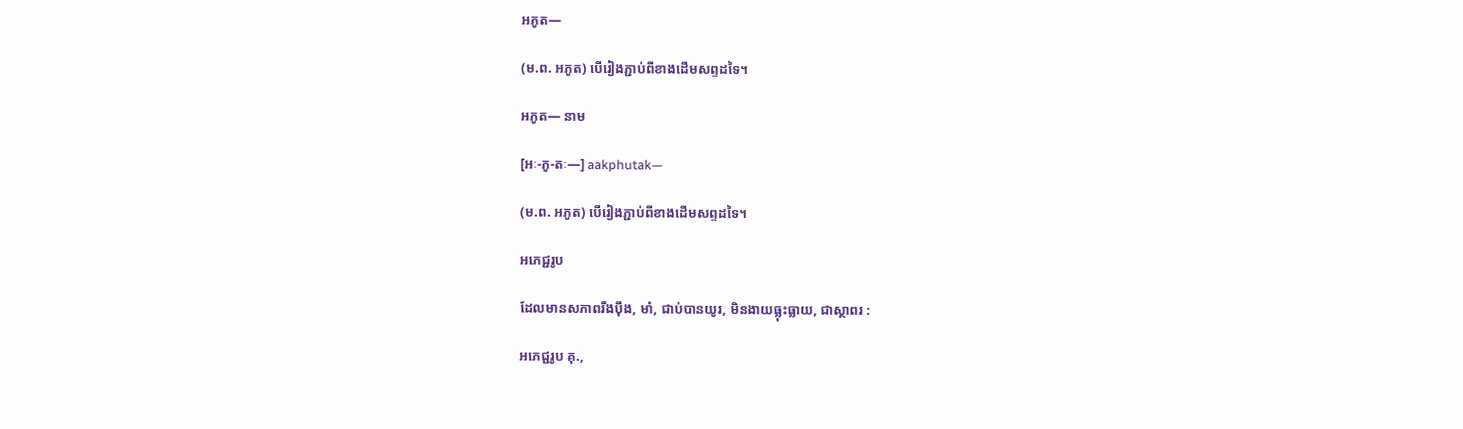អភូត—

(ម.ព. អភូត) បើរៀងភ្ជាប់ពីខាងដើមសព្ទដទៃ។

អភូត— នាម

[អៈ-ភូ-តៈ—] aakphutak—

(ម.ព. អភូត) បើរៀងភ្ជាប់ពីខាងដើមសព្ទដទៃ។

អភេជ្ជរូប

ដែលមានសភាពរឹងប៉ឹង, មាំ, ជាប់បានយូរ, មិនងាយធ្លុះធ្លាយ, ជាស្ថាពរ :

អភេជ្ជរូប គុ.,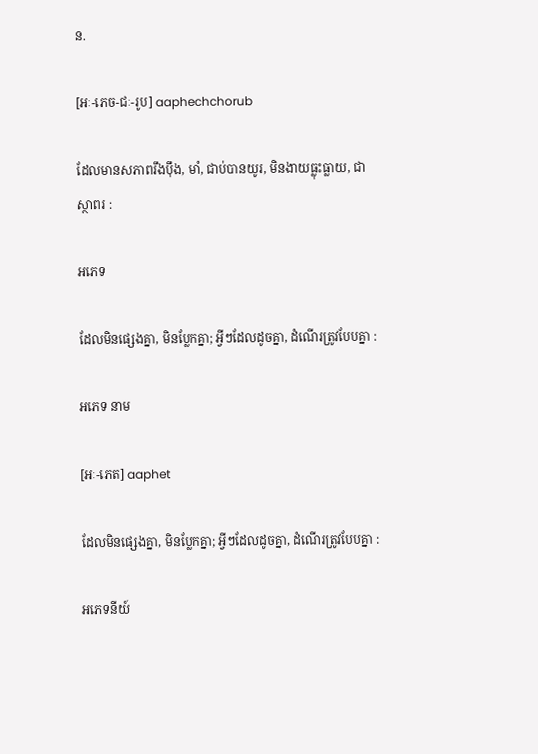ន.

[អៈ-ភេច-ជៈ-រូប] aaphechchorub

ដែលមានសភាពរឹងប៉ឹង, មាំ, ជាប់បានយូរ, មិនងាយធ្លុះធ្លាយ, ជាស្ថាពរ :

អភេទ

ដែលមិនផ្សេងគ្នា, មិនប្លែកគ្នា; អ្វីៗដែលដូចគ្នា, ដំណើរត្រូវបែបគ្នា :

អភេទ នាម

[អៈ-ភេត] aaphet

ដែលមិនផ្សេងគ្នា, មិនប្លែកគ្នា; អ្វីៗដែលដូចគ្នា, ដំណើរត្រូវបែបគ្នា :

អភេទនីយ៍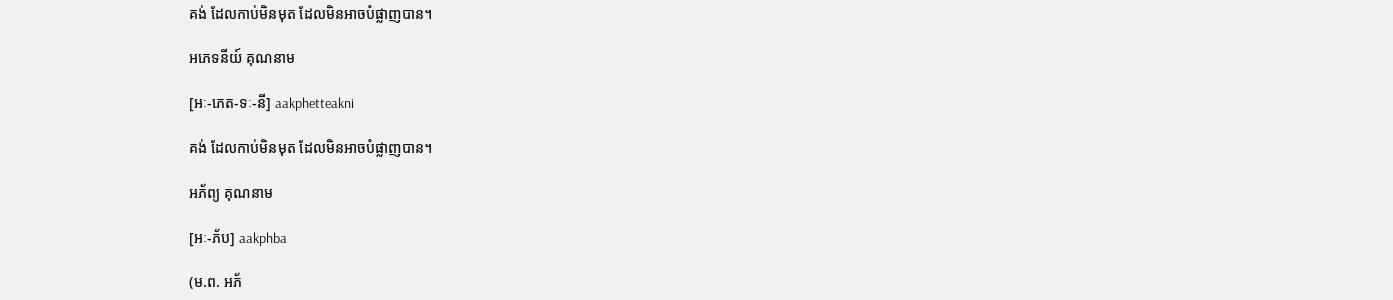គង់ ដែលកាប់មិនមុត ដែលមិនអាចបំផ្លាញបាន។

អភេទនីយ៍ គុណនាម

[អៈ-ភេត-ទៈ-នី] aakphetteakni

គង់ ដែលកាប់មិនមុត ដែលមិនអាចបំផ្លាញបាន។

អភ័ព្យ គុណនាម

[អៈ-ភ័ប] aakphba

(ម.ព. អភ័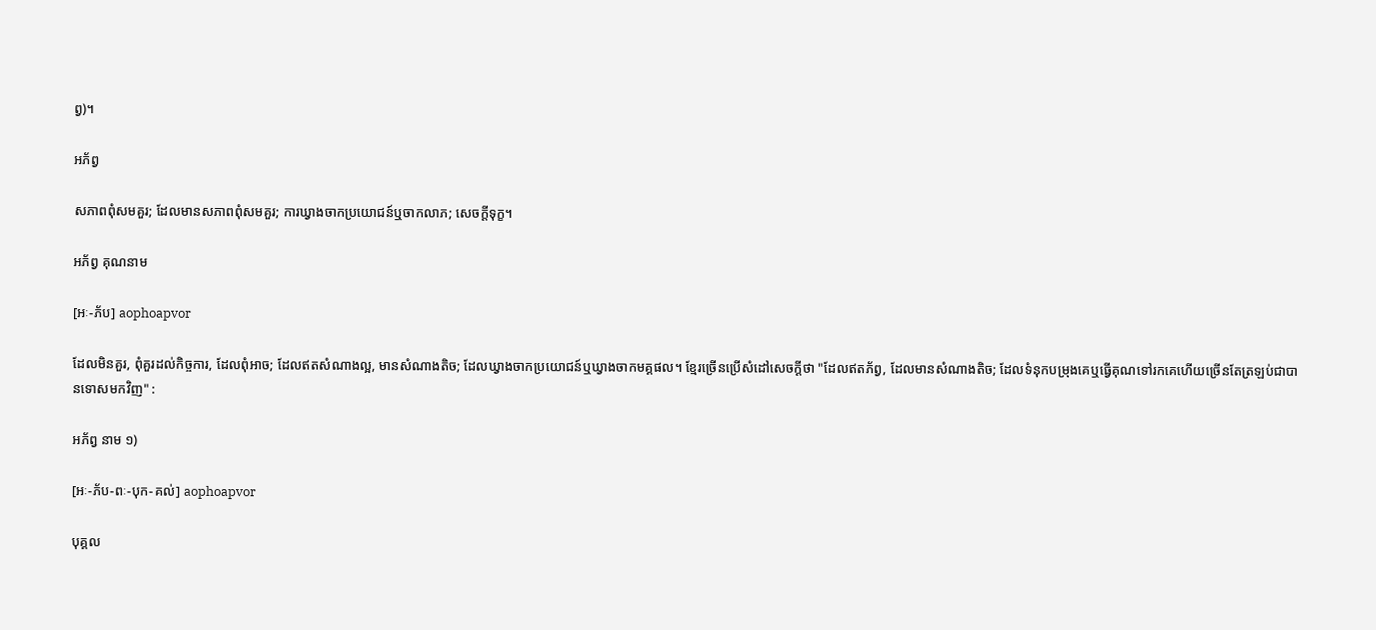ព្វ)។

អភ័ព្វ

សភាពពុំសមគួរ; ដែលមានសភាពពុំសមគួរ; ការឃ្វាងចាកប្រយោជន៍ឬចាកលាភ; សេចក្ដីទុក្ខ។

អភ័ព្វ គុណនាម

[អៈ-ភ័ប] aophoapvor

ដែលមិនគួរ, ពុំគួរដល់កិច្ចការ, ដែលពុំអាច; ដែលឥតសំណាងល្អ, មានសំណាងតិច; ដែលឃ្វាងចាកប្រយោជន៍ឬឃ្វាងចាកមគ្គផល។ ខ្មែរច្រើនប្រើសំដៅសេចក្ដីថា "ដែលឥតភ័ព្វ, ដែលមានសំណាងតិច; ដែលទំនុកបម្រុងគេឬធ្វើគុណទៅរកគេហើយច្រើនតែត្រឡប់ជាបានទោសមកវិញ" :

អភ័ព្វ នាម ១)

[អៈ-ភ័ប-ពៈ-បុក-គល់] aophoapvor

បុគ្គល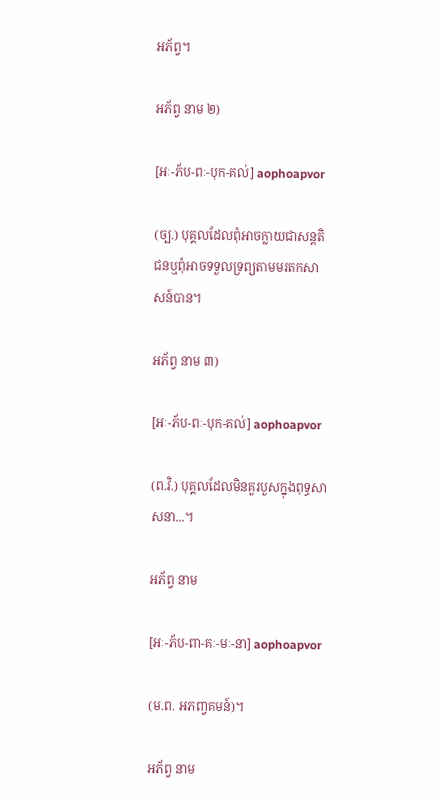អភ័ព្វ។

អភ័ព្វ នាម ២)

[អៈ-ភ័ប-ពៈ-បុក-គល់] aophoapvor

(ច្ប.) បុគ្គលដែលពុំអាចក្លាយជាសន្តតិជនឬពុំអាចទទួលទ្រព្យតាមមរតកសាសន៍បាន។

អភ័ព្វ នាម ៣)

[អៈ-ភ័ប-ពៈ-បុក-គល់] aophoapvor

(ព.វិ.) បុគ្គលដែលមិនគួរបួសក្នុងពុទ្ធសាសនា...។

អភ័ព្វ នាម

[អៈ-ភ័ប-ពា-គៈ-មៈ-នា] aophoapvor

(ម.ព. អភញ្វគមន៍)។

អភ័ព្វ នាម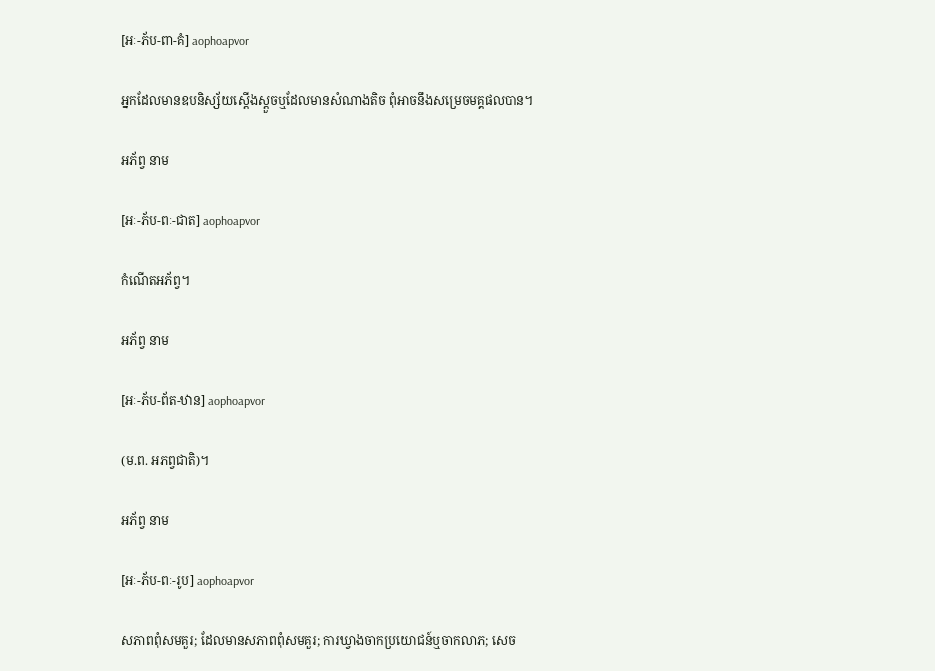[អៈ-ភ័ប-ពា-គំ] aophoapvor

អ្នកដែលមានឧបនិស្ស័យស្តើងស្តួចឬដែលមានសំណាងតិច ពុំអាចនឹងសម្រេចមគ្គផលបាន។

អភ័ព្វ នាម

[អៈ-ភ័ប-ពៈ-ជាត] aophoapvor

កំណើតអភ័ព្វ។

អភ័ព្វ នាម

[អៈ-ភ័ប-ព័ត-ឋាន] aophoapvor

(ម.ព. អភព្វជាតិ)។

អភ័ព្វ នាម

[អៈ-ភ័ប-ពៈ-រូប] aophoapvor

សភាពពុំសមគួរ; ដែលមានសភាពពុំសមគួរ; ការឃ្វាងចាកប្រយោជន៍ឬចាកលាភ; សេច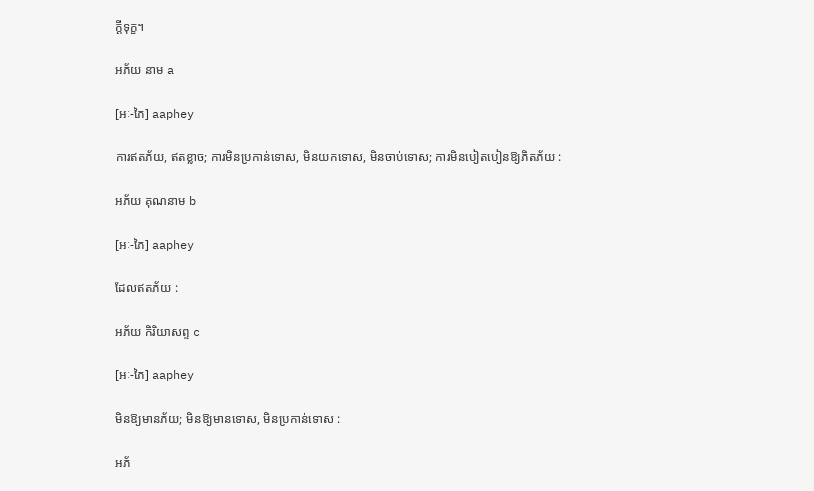ក្ដីទុក្ខ។

អភ័យ នាម a

[អៈ-ភៃ] aaphey

ការឥតភ័យ, ឥតខ្លាច; ការមិនប្រកាន់ទោស, មិនយកទោស, មិនចាប់ទោស; ការមិនបៀតបៀនឱ្យភិតភ័យ :

អភ័យ គុណនាម b

[អៈ-ភៃ] aaphey

ដែលឥតភ័យ :

អភ័យ កិរិយាសព្ទ c

[អៈ-ភៃ] aaphey

មិនឱ្យមានភ័យ; មិនឱ្យមានទោស, មិនប្រកាន់ទោស :

អភ័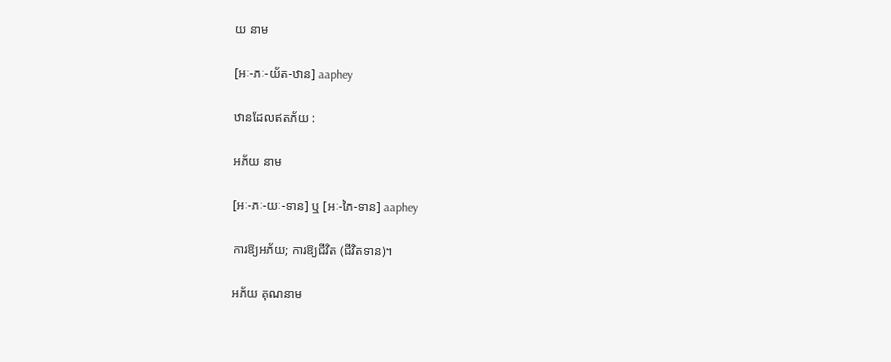យ នាម

[អៈ-ភៈ-យ័ត-ឋាន] aaphey

ឋានដែលឥតភ័យ :

អភ័យ នាម

[អៈ-ភៈ-យៈ-ទាន] ឬ [អៈ-ភៃ-ទាន] aaphey

ការឱ្យអភ័យ; ការឱ្យជីវិត (ជីវិតទាន)។

អភ័យ គុណនាម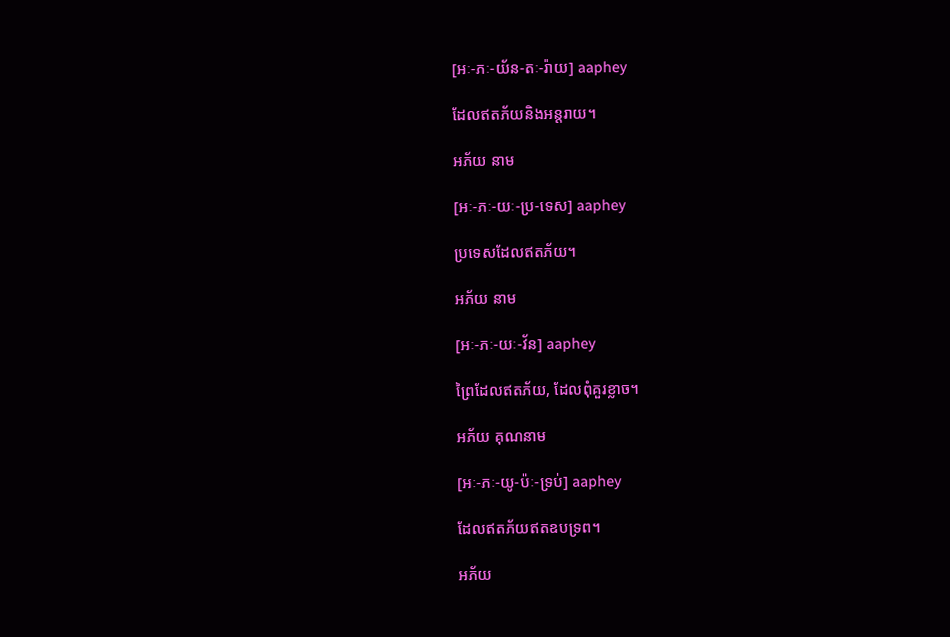[អៈ-ភៈ-យ័ន-តៈ-រ៉ាយ] aaphey

ដែលឥតភ័យនិងអន្តរាយ។

អភ័យ នាម

[អៈ-ភៈ-យៈ-ប្រ-ទេស] aaphey

ប្រទេសដែលឥតភ័យ។

អភ័យ នាម

[អៈ-ភៈ-យៈ-វ័ន] aaphey

ព្រៃដែលឥតភ័យ, ដែលពុំគួរខ្លាច។

អភ័យ គុណនាម

[អៈ-ភៈ-យូ-ប៉ៈ-ទ្រប់] aaphey

ដែលឥតភ័យឥតឧបទ្រព។

អភ័យ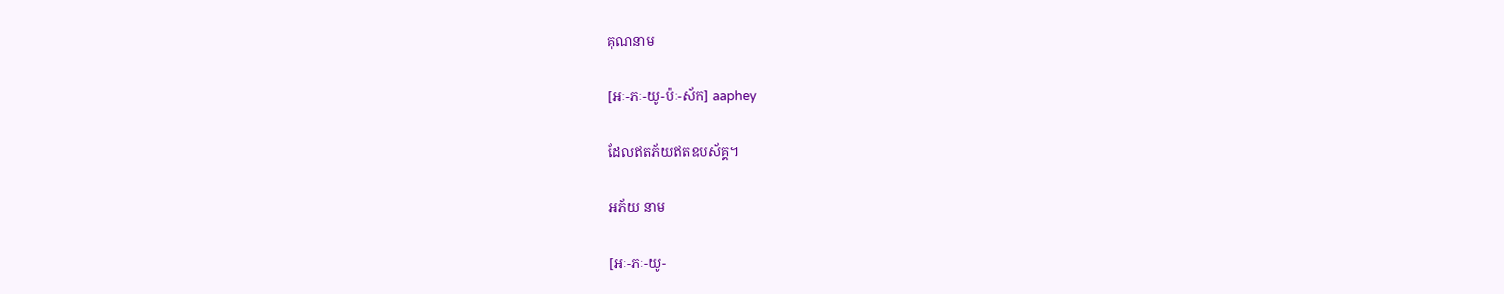គុណនាម

[អៈ-ភៈ-យូ-ប៉ៈ-ស័ក] aaphey

ដែលឥតភ័យឥតឧបស័គ្គ។

អភ័យ នាម

[អៈ-ភៈ-យូ-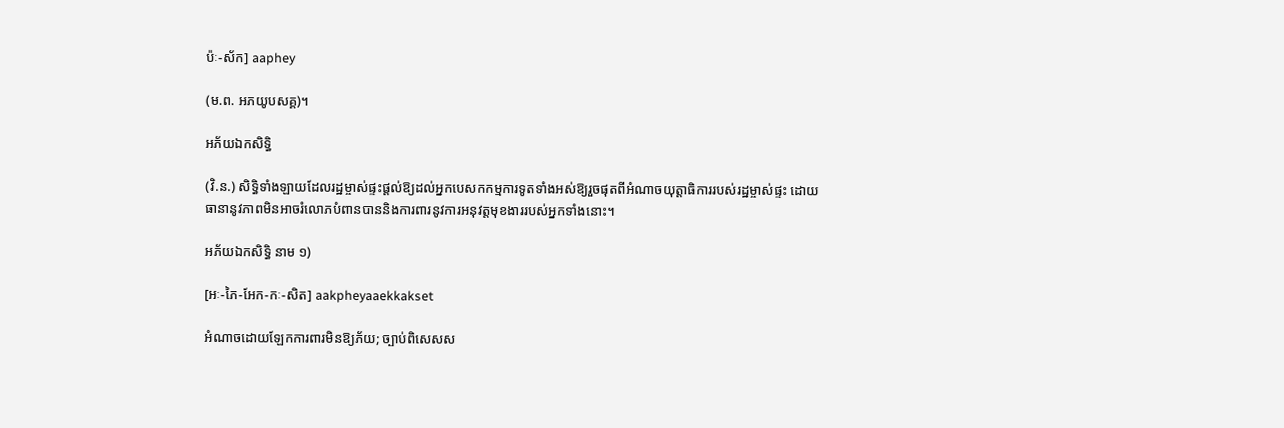ប៉ៈ-ស័ក] aaphey

(ម.ព. អភយូបសគ្គ)។

អភ័យឯកសិទ្ធិ

(វិ.ន.) សិទ្ធិទាំងឡាយដែលរដ្ឋម្ចាស់ផ្ទះផ្ដល់ឱ្យដល់អ្នកបេសកកម្មការទូតទាំងអស់ឱ្យរួចផុតពីអំណាចយុត្តាធិការរបស់រដ្ឋម្ចាស់ផ្ទះ ដោយធានានូវភាពមិនអាចរំលោភបំពានបាននិងការពារនូវការអនុវត្តមុខងាររបស់អ្នកទាំងនោះ។

អភ័យឯកសិទ្ធិ នាម ១)

[អៈ-ភៃ-អែក-កៈ-សិត] aakpheyaaekkakset

អំណាចដោយឡែកការពារមិនឱ្យភ័យ; ច្បាប់ពិសេសស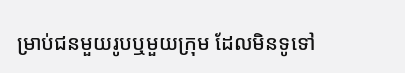ម្រាប់ជនមួយរូបឬមួយក្រុម ដែលមិនទូទៅ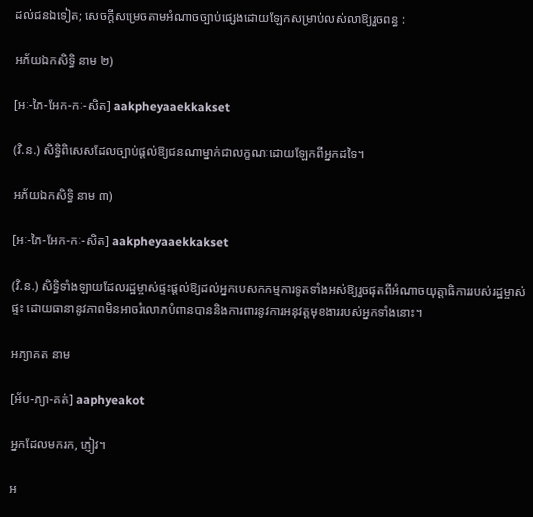ដល់ជនឯទៀត; សេចក្ដីសម្រេចតាមអំណាចច្បាប់ផ្សេងដោយឡែកសម្រាប់លស់លាឱ្យរួចពន្ធ :

អភ័យឯកសិទ្ធិ នាម ២)

[អៈ-ភៃ-អែក-កៈ-សិត] aakpheyaaekkakset

(វិ.ន.) សិទ្ធិពិសេសដែលច្បាប់ផ្ដល់ឱ្យជនណាម្នាក់ជាលក្ខណៈដោយឡែកពីអ្នកដទៃ។

អភ័យឯកសិទ្ធិ នាម ៣)

[អៈ-ភៃ-អែក-កៈ-សិត] aakpheyaaekkakset

(វិ.ន.) សិទ្ធិទាំងឡាយដែលរដ្ឋម្ចាស់ផ្ទះផ្ដល់ឱ្យដល់អ្នកបេសកកម្មការទូតទាំងអស់ឱ្យរួចផុតពីអំណាចយុត្តាធិការរបស់រដ្ឋម្ចាស់ផ្ទះ ដោយធានានូវភាពមិនអាចរំលោភបំពានបាននិងការពារនូវការអនុវត្តមុខងាររបស់អ្នកទាំងនោះ។

អភ្យាគត នាម

[អ័ប-ភ្យា-គត់] aaphyeakot

អ្នកដែលមករក, ភ្ញៀវ។

អ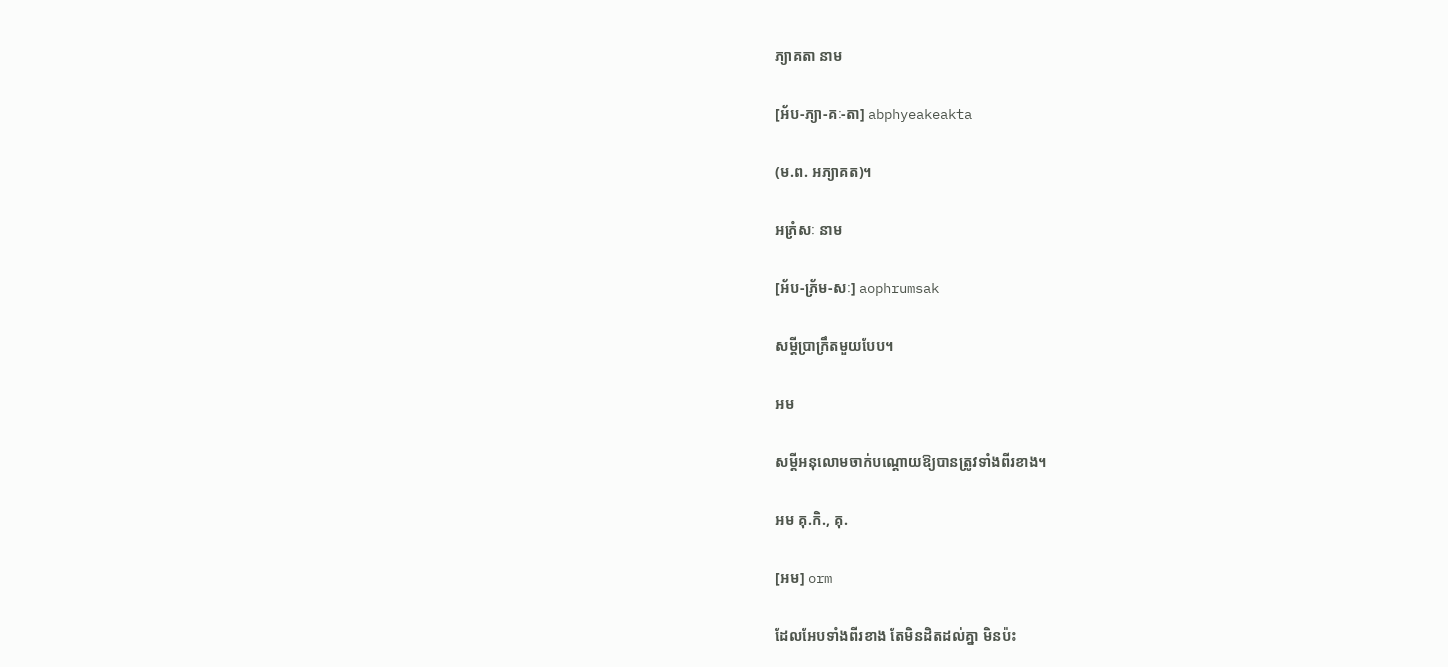ភ្យាគតា នាម

[អ័ប-ភ្យា-គៈ-តា] abphyeakeakta

(ម.ព. អភ្យាគត)។

អភ្រំសៈ នាម

[អ័ប-ភ្រ័ម-សៈ] aophrumsak

សម្ដីប្រាក្រឹតមួយបែប។

អម

សម្ដីអនុលោមចាក់បណ្ដោយឱ្យបានត្រូវទាំងពីរខាង។

អម គុ.កិ., គុ.

[អម] orm

ដែលអែបទាំងពីរខាង តែមិនដិតដល់គ្នា មិនប៉ះ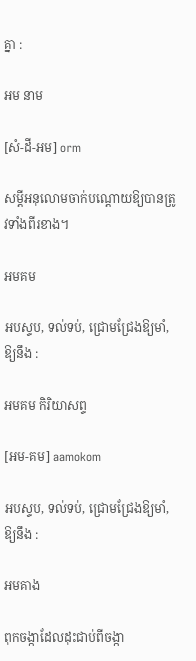គ្នា :

អម នាម

[សំ-ដី-អម] orm

សម្ដីអនុលោមចាក់បណ្ដោយឱ្យបានត្រូវទាំងពីរខាង។

អមគម

អបស្ទប, ទល់ទប់, ជ្រោមជ្រែងឱ្យមាំ, ឱ្យនឹង :

អមគម កិរិយាសព្ទ

[អម-គម] aamokom

អបស្ទប, ទល់ទប់, ជ្រោមជ្រែងឱ្យមាំ, ឱ្យនឹង :

អមគាង

ពុកចង្កាដែលដុះជាប់ពីចង្កា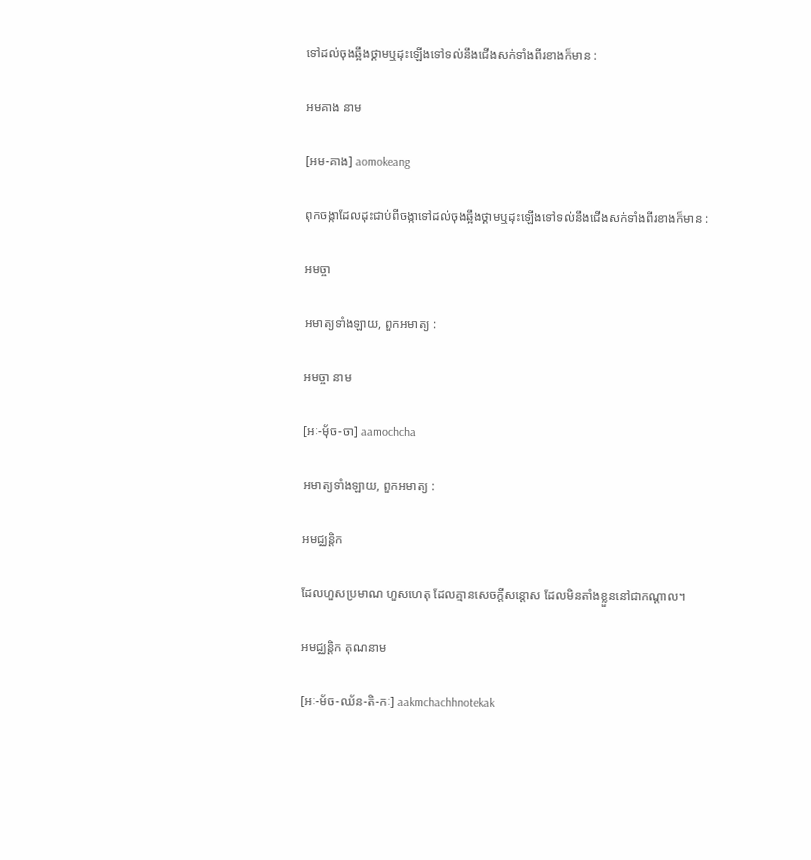ទៅដល់ចុងឆ្អឹងថ្គាមឬដុះឡើងទៅទល់នឹងជើងសក់ទាំងពីរខាងក៏មាន :

អមគាង នាម

[អម-គាង] aomokeang

ពុកចង្កាដែលដុះជាប់ពីចង្កាទៅដល់ចុងឆ្អឹងថ្គាមឬដុះឡើងទៅទល់នឹងជើងសក់ទាំងពីរខាងក៏មាន :

អមច្ចា

អមាត្យទាំងឡាយ, ពួកអមាត្យ :

អមច្ចា នាម

[អៈ-មុ័ច-ចា] aamochcha

អមាត្យទាំងឡាយ, ពួកអមាត្យ :

អមជ្ឈន្តិក

ដែលហួសប្រមាណ ហួសហេតុ ដែលគ្មានសេចក្ដីសន្តោស ដែលមិនតាំងខ្លួននៅជាកណ្ដាល។

អមជ្ឈន្តិក គុណនាម

[អៈ-ម័ច-ឈ័ន-តិ-កៈ] aakmchachhnotekak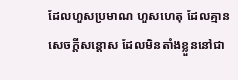ដែលហួសប្រមាណ ហួសហេតុ ដែលគ្មានសេចក្ដីសន្តោស ដែលមិនតាំងខ្លួននៅជា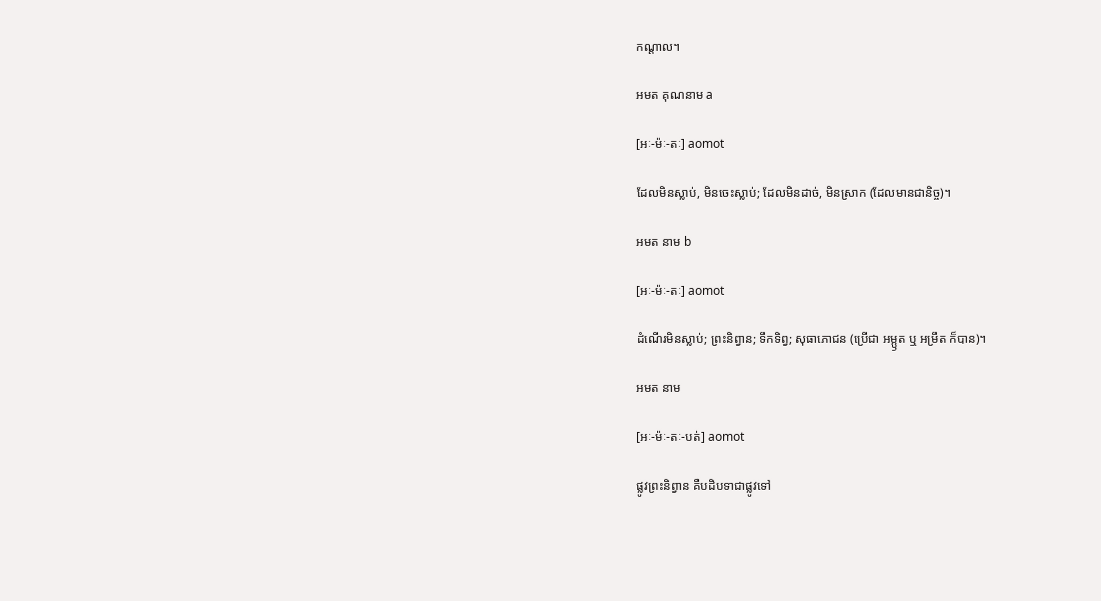កណ្ដាល។

អមត គុណនាម a

[អៈ-ម៉ៈ-តៈ] aomot

ដែលមិនស្លាប់, មិនចេះស្លាប់; ដែលមិនដាច់, មិនស្រាក (ដែលមានជានិច្ច)។

អមត នាម b

[អៈ-ម៉ៈ-តៈ] aomot

ដំណើរមិនស្លាប់; ព្រះនិព្វាន; ទឹកទិព្វ; សុធាភោជន (ប្រើជា អម្ឫត ឬ អម្រឹត ក៏បាន)។

អមត នាម

[អៈ-ម៉ៈ-តៈ-បត់] aomot

ផ្លូវព្រះនិព្វាន គឺបដិបទាជាផ្លូវទៅ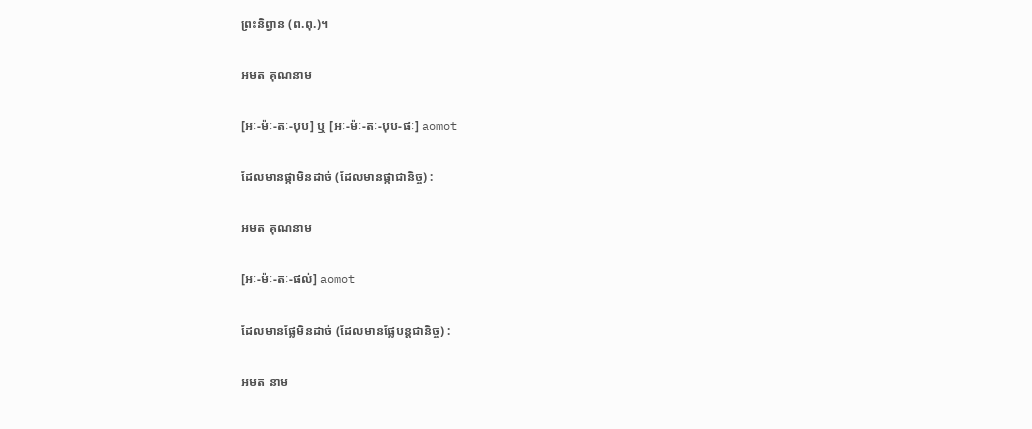ព្រះនិព្វាន (ព.ពុ.)។

អមត គុណនាម

[អៈ-ម៉ៈ-តៈ-បុប] ឬ [អៈ-ម៉ៈ-តៈ-បុប-ផៈ] aomot

ដែលមានផ្កាមិនដាច់ (ដែលមានផ្កាជានិច្ច) :

អមត គុណនាម

[អៈ-ម៉ៈ-តៈ-ផល់] aomot

ដែលមានផ្លែមិនដាច់ (ដែលមានផ្លែបន្តជានិច្ច) :

អមត នាម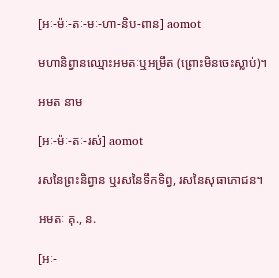[អៈ-ម៉ៈ-តៈ-មៈ-ហា-និប-ពាន] aomot

មហានិព្វានឈ្មោះអមតៈឬអម្រឹត (ព្រោះមិនចេះស្លាប់)។

អមត នាម

[អៈ-ម៉ៈ-តៈ-រស់] aomot

រសនៃព្រះនិព្វាន ឬរសនៃទឹកទិព្វ, រសនៃសុធាភោជន។

អមតៈ គុ., ន.

[អៈ-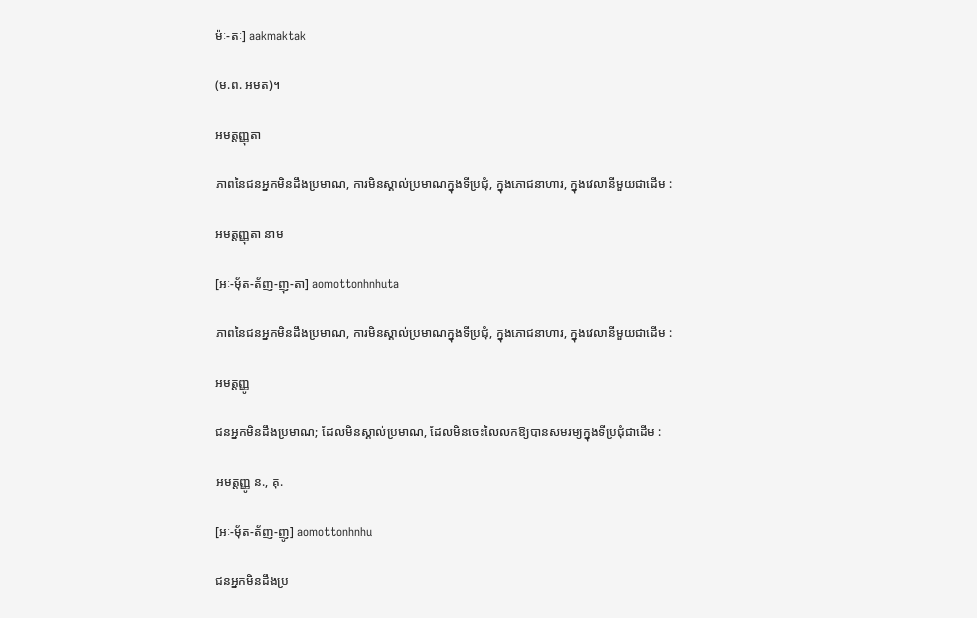ម៉ៈ-តៈ] aakmaktak

(ម.ព. អមត)។

អមត្តញ្ញុតា

ភាពនៃជនអ្នកមិនដឹងប្រមាណ, ការមិនស្គាល់ប្រមាណក្នុងទីប្រជុំ, ក្នុងភោជនាហារ, ក្នុងវេលានីមួយជាដើម :

អមត្តញ្ញុតា នាម

[អៈ-មុ័ត-ត័ញ-ញុ-តា] aomottonhnhuta

ភាពនៃជនអ្នកមិនដឹងប្រមាណ, ការមិនស្គាល់ប្រមាណក្នុងទីប្រជុំ, ក្នុងភោជនាហារ, ក្នុងវេលានីមួយជាដើម :

អមត្តញ្ញូ

ជនអ្នកមិនដឹងប្រមាណ; ដែលមិនស្គាល់ប្រមាណ, ដែលមិនចេះលៃលកឱ្យបានសមរម្យក្នុងទីប្រជុំជាដើម :

អមត្តញ្ញូ ន., គុ.

[អៈ-មុ័ត-ត័ញ-ញូ] aomottonhnhu

ជនអ្នកមិនដឹងប្រ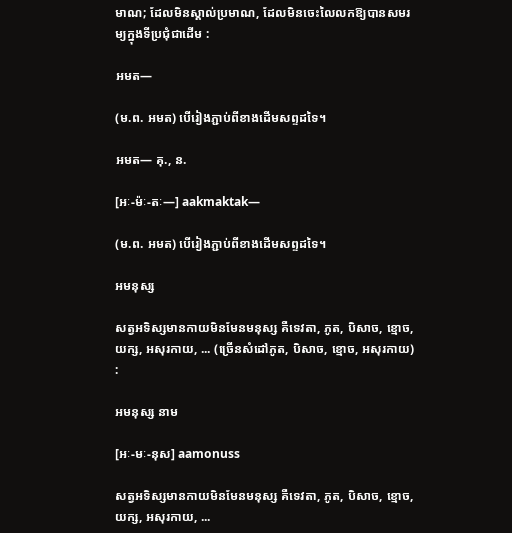មាណ; ដែលមិនស្គាល់ប្រមាណ, ដែលមិនចេះលៃលកឱ្យបានសមរម្យក្នុងទីប្រជុំជាដើម :

អមត—

(ម.ព. អមត) បើរៀងភ្ជាប់ពីខាងដើមសព្ទដទៃ។

អមត— គុ., ន.

[អៈ-ម៉ៈ-តៈ—] aakmaktak—

(ម.ព. អមត) បើរៀងភ្ជាប់ពីខាងដើមសព្ទដទៃ។

អមនុស្ស

សត្វអទិស្សមានកាយមិនមែនមនុស្ស គឺទេវតា, ភូត, បិសាច, ខ្មោច, យក្ស, អសុរកាយ, ... (ច្រើនសំដៅភូត, បិសាច, ខ្មោច, អសុរកាយ) :

អមនុស្ស នាម

[អៈ-មៈ-នុស] aamonuss

សត្វអទិស្សមានកាយមិនមែនមនុស្ស គឺទេវតា, ភូត, បិសាច, ខ្មោច, យក្ស, អសុរកាយ, ...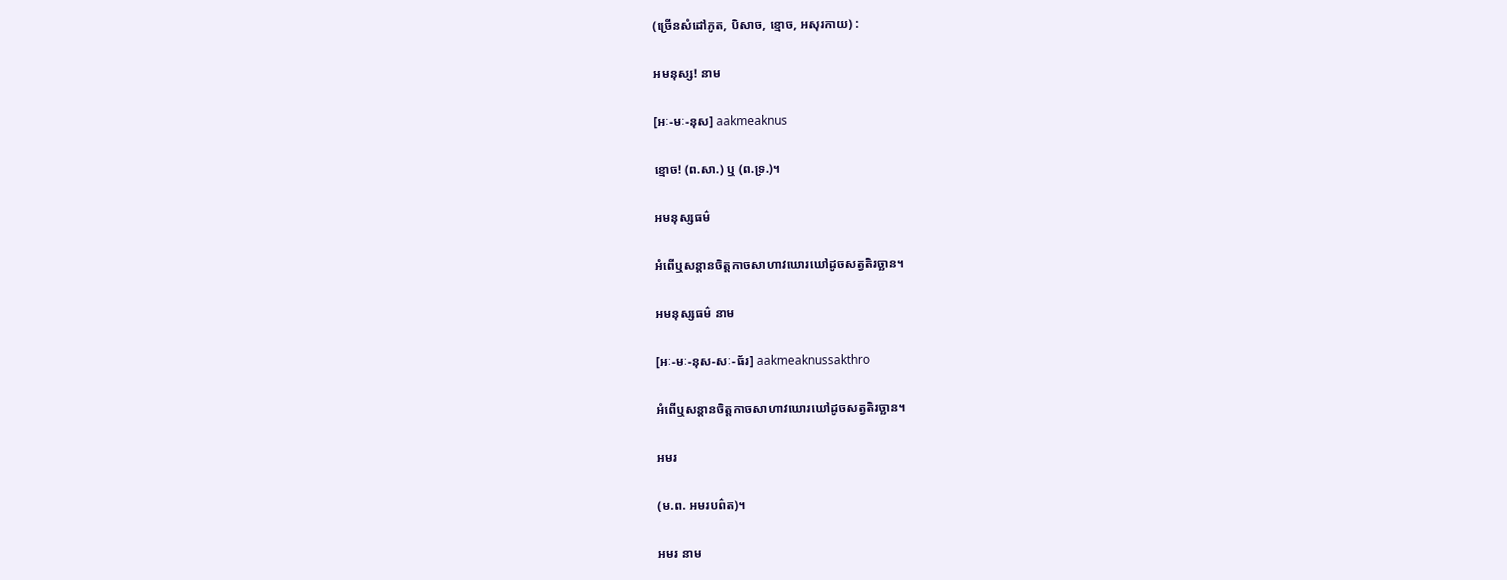(ច្រើនសំដៅភូត, បិសាច, ខ្មោច, អសុរកាយ) :

អមនុស្ស! នាម

[អៈ-មៈ-នុស] aakmeaknus

ខ្មោច! (ព.សា.) ឬ (ព.ទ្រ.)។

អមនុស្សធម៌

អំពើឬសន្តានចិត្តកាចសាហាវឃោរឃៅដូចសត្វតិរច្ឆាន។

អមនុស្សធម៌ នាម

[អៈ-មៈ-នុស-សៈ-ធ័រ] aakmeaknussakthro

អំពើឬសន្តានចិត្តកាចសាហាវឃោរឃៅដូចសត្វតិរច្ឆាន។

អមរ

(ម.ព. អមរបព៌ត)។

អមរ នាម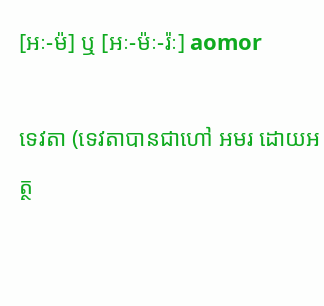[អៈ-ម៉] ឬ [អៈ-ម៉ៈ-រ៉ៈ] aomor

ទេវតា (ទេវតាបានជាហៅ អមរ ដោយអត្ថ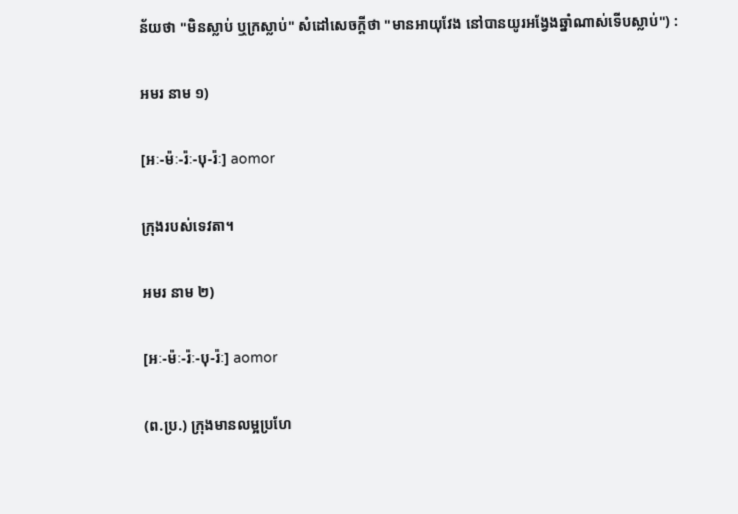ន័យថា "មិនស្លាប់ ឬក្រស្លាប់" សំដៅសេចក្ដីថា "មានអាយុវែង នៅបានយូរអង្វែងឆ្នាំណាស់ទើបស្លាប់") :

អមរ នាម ១)

[អៈ-ម៉ៈ-រ៉ៈ-បុ-រ៉ៈ] aomor

ក្រុងរបស់ទេវតា។

អមរ នាម ២)

[អៈ-ម៉ៈ-រ៉ៈ-បុ-រ៉ៈ] aomor

(ព.ប្រ.) ក្រុងមានលម្អប្រហែ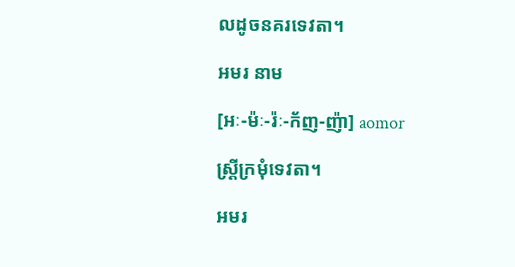លដូចនគរទេវតា។

អមរ នាម

[អៈ-ម៉ៈ-រ៉ៈ-ក័ញ-ញ៉ា] aomor

ស្ត្រីក្រមុំទេវតា។

អមរ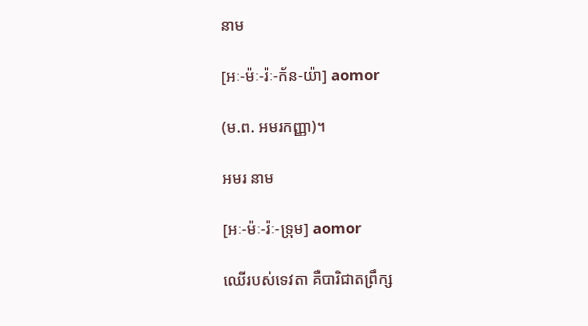នាម

[អៈ-ម៉ៈ-រ៉ៈ-ក័ន-យ៉ា] aomor

(ម.ព. អមរកញ្ញា)។

អមរ នាម

[អៈ-ម៉ៈ-រ៉ៈ-ទ្រុម] aomor

ឈើរបស់ទេវតា គឺបារិជាតព្រឹក្ស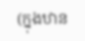(ក្នុងឋាន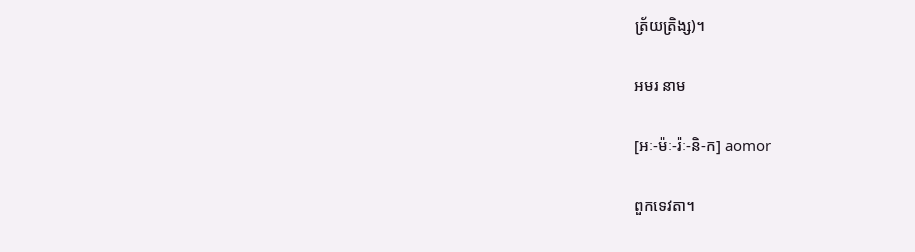ត្រ័យត្រិង្ស)។

អមរ នាម

[អៈ-ម៉ៈ-រ៉ៈ-និ-ក] aomor

ពួកទេវតា។